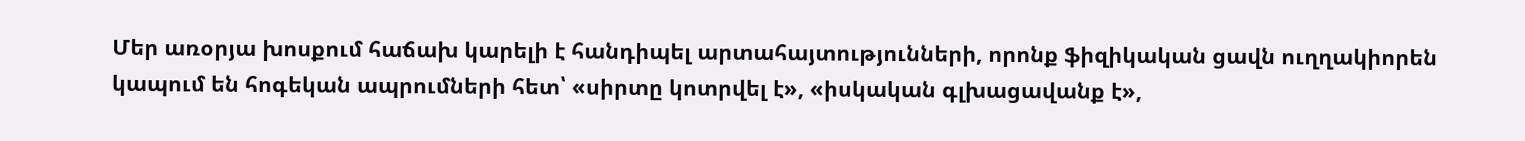Մեր առօրյա խոսքում հաճախ կարելի է հանդիպել արտահայտությունների, որոնք ֆիզիկական ցավն ուղղակիորեն կապում են հոգեկան ապրումների հետ՝ «սիրտը կոտրվել է», «իսկական գլխացավանք է»,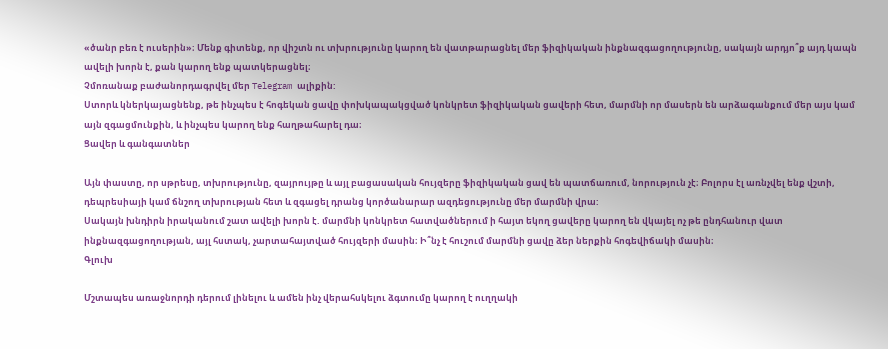«ծանր բեռ է ուսերին»։ Մենք գիտենք, որ վիշտն ու տխրությունը կարող են վատթարացնել մեր ֆիզիկական ինքնազգացողությունը, սակայն արդյո՞ք այդ կապն ավելի խորն է, քան կարող ենք պատկերացնել։
Չմոռանաք բաժանորդագրվել մեր Telegram ալիքին:
Ստորև կներկայացնենք, թե ինչպես է հոգեկան ցավը փոխկապակցված կոնկրետ ֆիզիկական ցավերի հետ, մարմնի որ մասերն են արձագանքում մեր այս կամ այն զգացմունքին, և ինչպես կարող ենք հաղթահարել դա։
Ցավեր և գանգատներ

Այն փաստը, որ սթրեսը, տխրությունը, զայրույթը և այլ բացասական հույզերը ֆիզիկական ցավ են պատճառում, նորություն չէ։ Բոլորս էլ առնչվել ենք վշտի, դեպրեսիայի կամ ճնշող տխրության հետ և զգացել դրանց կործանարար ազդեցությունը մեր մարմնի վրա:
Սակայն խնդիրն իրականում շատ ավելի խորն է. մարմնի կոնկրետ հատվածներում ի հայտ եկող ցավերը կարող են վկայել ոչ թե ընդհանուր վատ ինքնազգացողության, այլ հստակ, չարտահայտված հույզերի մասին։ Ի՞նչ է հուշում մարմնի ցավը ձեր ներքին հոգեվիճակի մասին։
Գլուխ

Մշտապես առաջնորդի դերում լինելու և ամեն ինչ վերահսկելու ձգտումը կարող է ուղղակի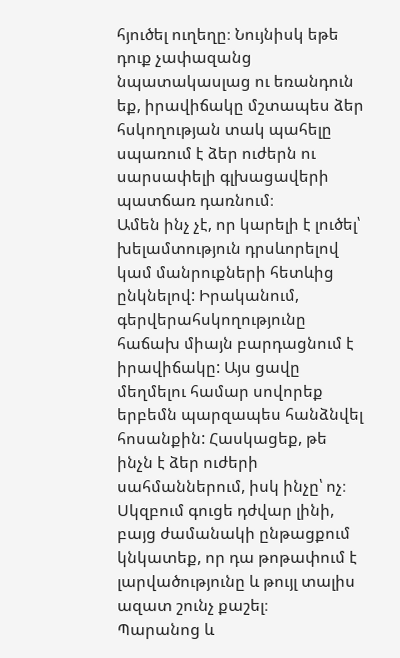հյուծել ուղեղը։ Նույնիսկ եթե դուք չափազանց նպատակասլաց ու եռանդուն եք, իրավիճակը մշտապես ձեր հսկողության տակ պահելը սպառում է ձեր ուժերն ու սարսափելի գլխացավերի պատճառ դառնում։
Ամեն ինչ չէ, որ կարելի է լուծել՝ խելամտություն դրսևորելով կամ մանրուքների հետևից ընկնելով: Իրականում, գերվերահսկողությունը հաճախ միայն բարդացնում է իրավիճակը: Այս ցավը մեղմելու համար սովորեք երբեմն պարզապես հանձնվել հոսանքին: Հասկացեք, թե ինչն է ձեր ուժերի սահմաններում, իսկ ինչը՝ ոչ։ Սկզբում գուցե դժվար լինի, բայց ժամանակի ընթացքում կնկատեք, որ դա թոթափում է լարվածությունը և թույլ տալիս ազատ շունչ քաշել։
Պարանոց և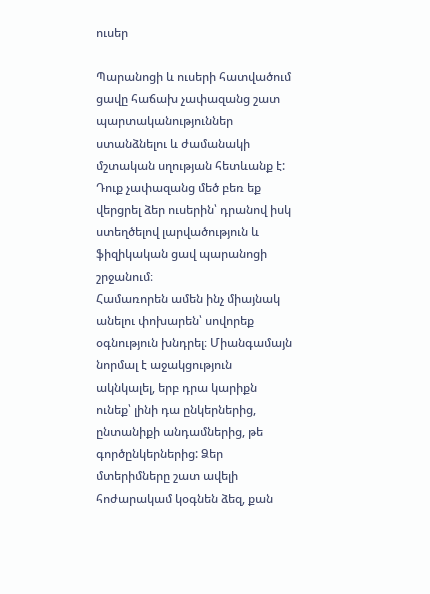ուսեր

Պարանոցի և ուսերի հատվածում ցավը հաճախ չափազանց շատ պարտականություններ ստանձնելու և ժամանակի մշտական սղության հետևանք է: Դուք չափազանց մեծ բեռ եք վերցրել ձեր ուսերին՝ դրանով իսկ ստեղծելով լարվածություն և ֆիզիկական ցավ պարանոցի շրջանում։
Համառորեն ամեն ինչ միայնակ անելու փոխարեն՝ սովորեք օգնություն խնդրել։ Միանգամայն նորմալ է աջակցություն ակնկալել, երբ դրա կարիքն ունեք՝ լինի դա ընկերներից, ընտանիքի անդամներից, թե գործընկերներից: Ձեր մտերիմները շատ ավելի հոժարակամ կօգնեն ձեզ, քան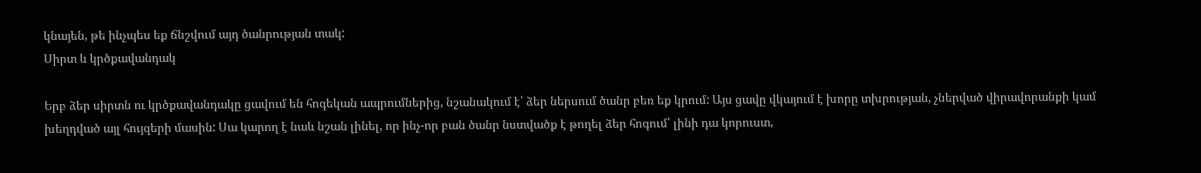կնայեն, թե ինչպես եք ճնշվում այդ ծանրության տակ:
Սիրտ և կրծքավանդակ

Երբ ձեր սիրտն ու կրծքավանդակը ցավում են հոգեկան ապրումներից, նշանակում է՝ ձեր ներսում ծանր բեռ եք կրում: Այս ցավը վկայում է խորը տխրության, չներված վիրավորանքի կամ խեղդված այլ հույզերի մասին: Սա կարող է նաև նշան լինել, որ ինչ-որ բան ծանր նստվածք է թողել ձեր հոգում՝ լինի դա կորուստ,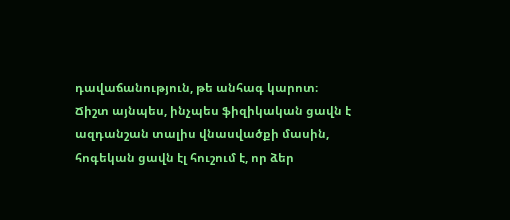դավաճանություն, թե անհագ կարոտ։
Ճիշտ այնպես, ինչպես ֆիզիկական ցավն է ազդանշան տալիս վնասվածքի մասին, հոգեկան ցավն էլ հուշում է, որ ձեր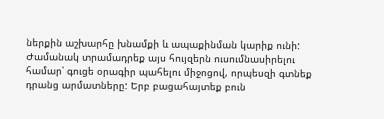ներքին աշխարհը խնամքի և ապաքինման կարիք ունի: Ժամանակ տրամադրեք այս հույզերն ուսումնասիրելու համար՝ գուցե օրագիր պահելու միջոցով, որպեսզի գտնեք դրանց արմատները: Երբ բացահայտեք բուն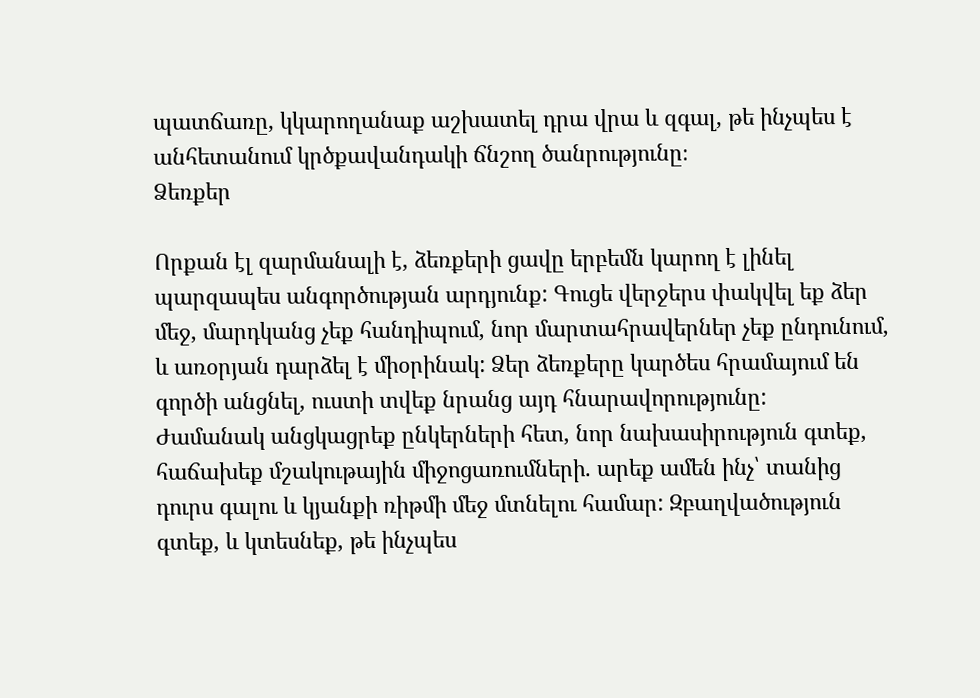պատճառը, կկարողանաք աշխատել դրա վրա և զգալ, թե ինչպես է անհետանում կրծքավանդակի ճնշող ծանրությունը։
Ձեռքեր

Որքան էլ զարմանալի է, ձեռքերի ցավը երբեմն կարող է լինել պարզապես անգործության արդյունք: Գուցե վերջերս փակվել եք ձեր մեջ, մարդկանց չեք հանդիպում, նոր մարտահրավերներ չեք ընդունում, և առօրյան դարձել է միօրինակ: Ձեր ձեռքերը կարծես հրամայում են գործի անցնել, ուստի տվեք նրանց այդ հնարավորությունը:
Ժամանակ անցկացրեք ընկերների հետ, նոր նախասիրություն գտեք, հաճախեք մշակութային միջոցառումների. արեք ամեն ինչ՝ տանից դուրս գալու և կյանքի ռիթմի մեջ մտնելու համար: Զբաղվածություն գտեք, և կտեսնեք, թե ինչպես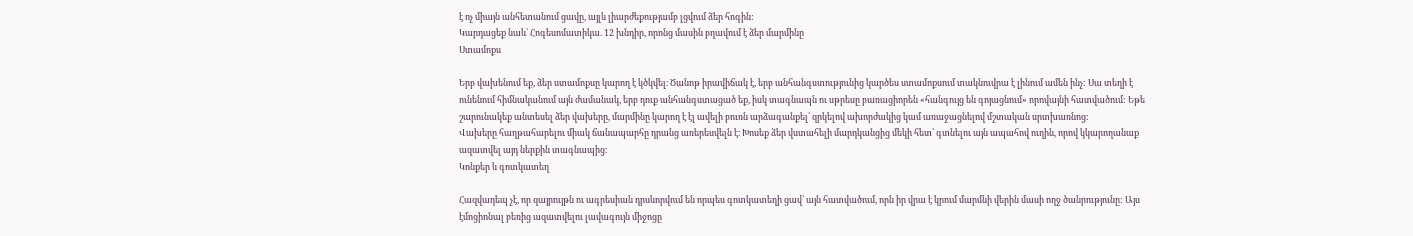է ոչ միայն անհետանում ցավը, այլև լիարժեքությամբ լցվում ձեր հոգին:
Կարդացեք նաև՝ Հոգեսոմատիկա. 12 խնդիր, որոնց մասին բղավում է ձեր մարմինը
Ստամոքս

Երբ վախենում եք, ձեր ստամոքսը կարող է կծկվել։ Ծանոթ իրավիճակ է, երբ անհանգստությունից կարծես ստամոքսում տակնուվրա է լինում ամեն ինչ: Սա տեղի է ունենում հիմնականում այն ժամանակ, երբ դուք անհանգստացած եք, իսկ տագնապն ու սթրեսը բառացիորեն «հանգույց են գոյացնում» որովայնի հատվածում: Եթե շարունակեք անտեսել ձեր վախերը, մարմինը կարող է էլ ավելի բուռն արձագանքել՝ զրկելով ախորժակից կամ առաջացնելով մշտական սրտխառնոց:
Վախերը հաղթահարելու միակ ճանապարհը դրանց առերեսվելն է։ Խոսեք ձեր վստահելի մարդկանցից մեկի հետ՝ գտնելու այն ապահով ուղին, որով կկարողանաք ազատվել այդ ներքին տագնապից:
Կոնքեր և գոտկատեղ

Հազվադեպ չէ, որ զայրույթն ու ագրեսիան դրսևորվում են որպես գոտկատեղի ցավ՝ այն հատվածում, որն իր վրա է կրում մարմնի վերին մասի ողջ ծանրությունը: Այս էմոցիոնալ բեռից ազատվելու լավագույն միջոցը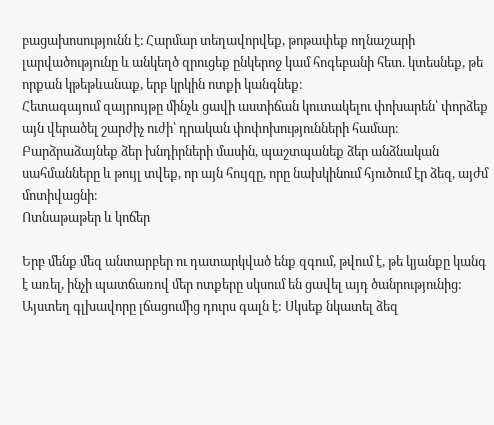բացախոսությունն է։ Հարմար տեղավորվեք, թոթափեք ողնաշարի լարվածությունը և անկեղծ զրուցեք ընկերոջ կամ հոգեբանի հետ. կտեսնեք, թե որքան կթեթևանաք, երբ կրկին ոտքի կանգնեք։
Հետագայում զայրույթը մինչև ցավի աստիճան կուտակելու փոխարեն՝ փորձեք այն վերածել շարժիչ ուժի՝ դրական փոփոխությունների համար։ Բարձրաձայնեք ձեր խնդիրների մասին, պաշտպանեք ձեր անձնական սահմանները և թույլ տվեք, որ այն հույզը, որը նախկինում հյուծում էր ձեզ, այժմ մոտիվացնի։
Ոտնաթաթեր և կոճեր

Երբ մենք մեզ անտարբեր ու դատարկված ենք զգում, թվում է, թե կյանքը կանգ է առել, ինչի պատճառով մեր ոտքերը սկսում են ցավել այդ ծանրությունից: Այստեղ գլխավորը լճացումից դուրս գալն է: Սկսեք նկատել ձեզ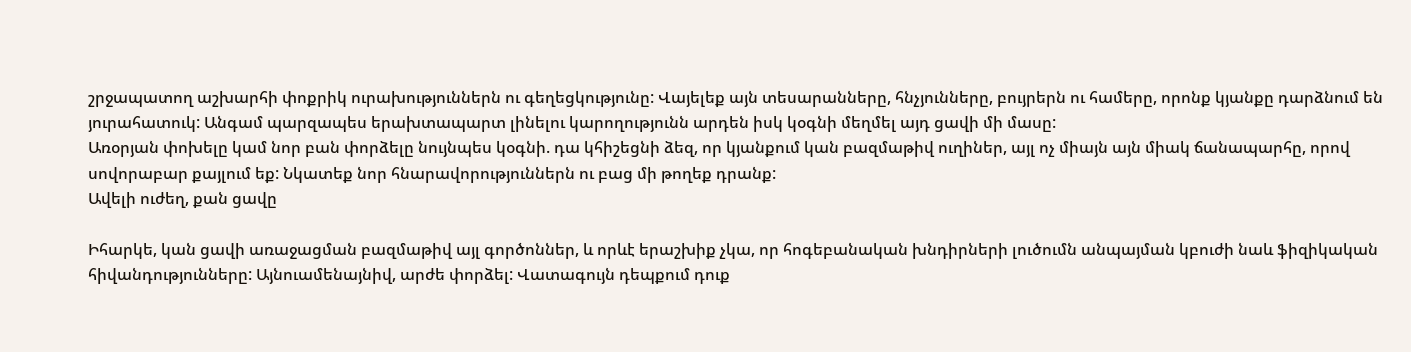շրջապատող աշխարհի փոքրիկ ուրախություններն ու գեղեցկությունը: Վայելեք այն տեսարանները, հնչյունները, բույրերն ու համերը, որոնք կյանքը դարձնում են յուրահատուկ: Անգամ պարզապես երախտապարտ լինելու կարողությունն արդեն իսկ կօգնի մեղմել այդ ցավի մի մասը:
Առօրյան փոխելը կամ նոր բան փորձելը նույնպես կօգնի. դա կհիշեցնի ձեզ, որ կյանքում կան բազմաթիվ ուղիներ, այլ ոչ միայն այն միակ ճանապարհը, որով սովորաբար քայլում եք: Նկատեք նոր հնարավորություններն ու բաց մի թողեք դրանք:
Ավելի ուժեղ, քան ցավը

Իհարկե, կան ցավի առաջացման բազմաթիվ այլ գործոններ, և որևէ երաշխիք չկա, որ հոգեբանական խնդիրների լուծումն անպայման կբուժի նաև ֆիզիկական հիվանդությունները: Այնուամենայնիվ, արժե փորձել: Վատագույն դեպքում դուք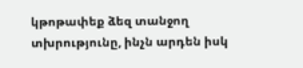կթոթափեք ձեզ տանջող տխրությունը, ինչն արդեն իսկ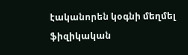էականորեն կօգնի մեղմել ֆիզիկական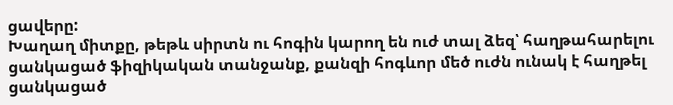ցավերը:
Խաղաղ միտքը, թեթև սիրտն ու հոգին կարող են ուժ տալ ձեզ՝ հաղթահարելու ցանկացած ֆիզիկական տանջանք, քանզի հոգևոր մեծ ուժն ունակ է հաղթել ցանկացած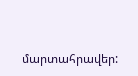մարտահրավեր: